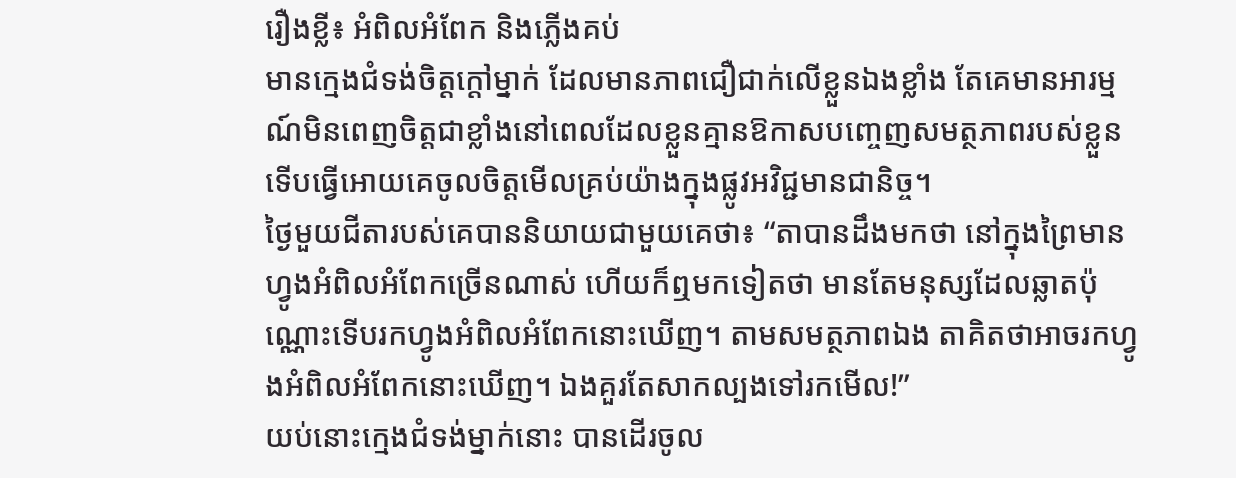រឿងខ្លី៖ អំពិលអំពែក និងភ្លើងគប់
មានក្មេងជំទង់ចិត្តក្តៅម្នាក់ ដែលមានភាពជឿជាក់លើខ្លួនឯងខ្លាំង តែគេមានអារម្មណ៍មិនពេញចិត្តជាខ្លាំងនៅពេលដែលខ្លួនគ្មានឱកាសបញ្ចេញសមត្ថភាពរបស់ខ្លួន ទើបធ្វើអោយគេចូលចិត្តមើលគ្រប់យ៉ាងក្នុងផ្លូវអវិជ្ជមានជានិច្ច។
ថ្ងៃមួយជីតារបស់គេបាននិយាយជាមួយគេថា៖ “តាបានដឹងមកថា នៅក្នុងព្រៃមានហ្វូងអំពិលអំពែកច្រើនណាស់ ហើយក៏ឮមកទៀតថា មានតែមនុស្សដែលឆ្លាតប៉ុណ្ណោះទើបរកហ្វូងអំពិលអំពែកនោះឃើញ។ តាមសមត្ថភាពឯង តាគិតថាអាចរកហ្វូងអំពិលអំពែកនោះឃើញ។ ឯងគួរតែសាកល្បងទៅរកមើល!”
យប់នោះក្មេងជំទង់ម្នាក់នោះ បានដើរចូល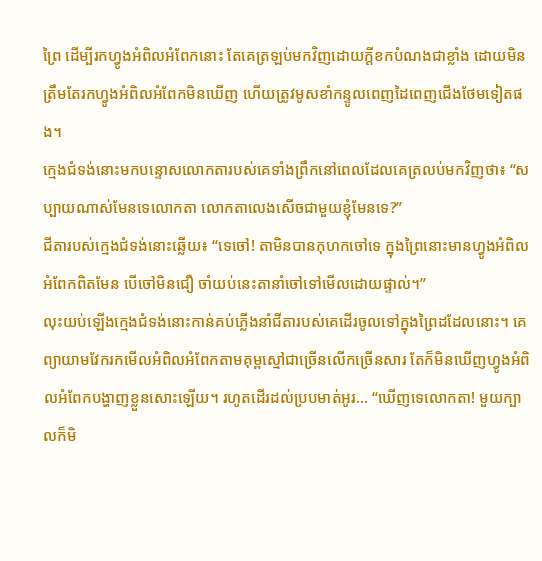ព្រៃ ដើម្បីរកហ្វូងអំពិលអំពែកនោះ តែគេត្រឡប់មកវិញដោយក្តីខកបំណងជាខ្លាំង ដោយមិនត្រឹមតែរកហ្វូងអំពិលអំពែកមិនឃើញ ហើយត្រូវមូសខាំកន្ទូលពេញដៃពេញជើងថែមទៀតផង។
ក្មេងជំទង់នោះមកបន្ទោសលោកតារបស់គេទាំងព្រឹកនៅពេលដែលគេត្រលប់មកវិញថា៖ “សប្បាយណាស់មែនទេលោកតា លោកតាលេងសើចជាមួយខ្ញុំមែនទេ?”
ជីតារបស់ក្មេងជំទង់នោះឆ្លើយ៖ “ទេចៅ! តាមិនបានកុហកចៅទេ ក្នុងព្រៃនោះមានហ្វូងអំពិលអំពែកពិតមែន បើចៅមិនជឿ ចាំយប់នេះតានាំចៅទៅមើលដោយផ្ទាល់។”
លុះយប់ឡើងក្មេងជំទង់នោះកាន់គប់ភ្លើងនាំជីតារបស់គេដើរចូលទៅក្នុងព្រៃដដែលនោះ។ គេព្យាយាមវែករកមើលអំពិលអំពែកតាមគុម្ពស្មៅជាច្រើនលើកច្រើនសារ តែក៏មិនឃើញហ្វូងអំពិលអំពែកបង្ហាញខ្លួនសោះឡើយ។ រហូតដើរដល់ប្របមាត់អូរ… “ឃើញទេលោកតា! មួយក្បាលក៏មិ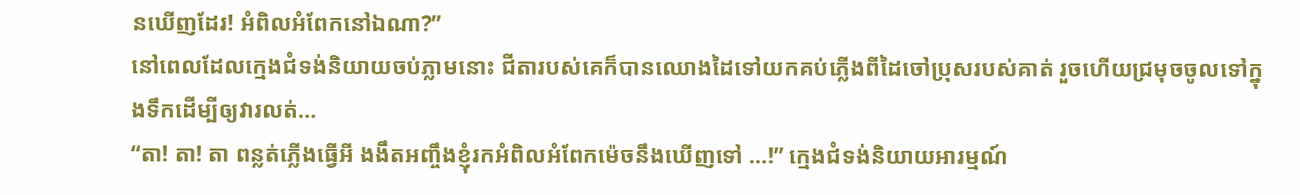នឃើញដែរ! អំពិលអំពែកនៅឯណា?”
នៅពេលដែលក្មេងជំទង់និយាយចប់ភ្លាមនោះ ជីតារបស់គេក៏បានឈោងដៃទៅយកគប់ភ្លើងពីដៃចៅប្រុសរបស់គាត់ រួចហើយជ្រមុចចូលទៅក្នុងទឹកដើម្បីឲ្យវារលត់…
“តា! តា! តា ពន្លត់ភ្លើងធ្វើអី ងងឹតអញ្ចឹងខ្ញុំរកអំពិលអំពែកម៉េចនឹងឃើញទៅ …!” ក្មេងជំទង់និយាយអារម្មណ៍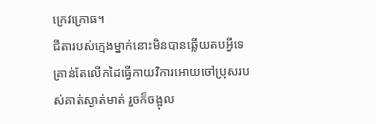ក្រេវក្រោធ។
ជីតារបស់ក្មេងម្នាក់នោះមិនបានឆ្លើយតបអ្វីទេ គ្រាន់តែលើកដៃធ្វើកាយវិការអោយចៅប្រុសរបស់គាត់ស្ងាត់មាត់ រួចក៏ចង្អុល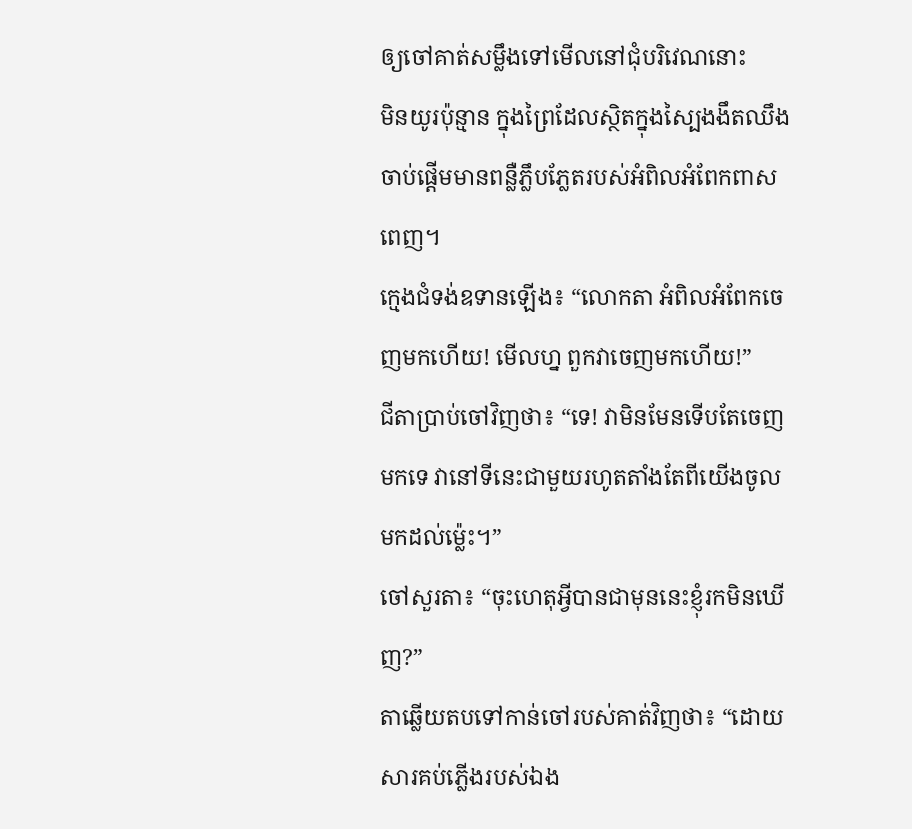ឲ្យចៅគាត់សម្លឹងទៅមើលនៅជុំបរិវេណនោះ
មិនយូរប៉ុន្មាន ក្នុងព្រៃដែលស្ថិតក្នុងស្បៃងងឹតឈឹង ចាប់ផ្តើមមានពន្លឺភ្លឹបភ្លែតរបស់អំពិលអំពែកពាសពេញ។
ក្មេងជំទង់ឧទានឡើង៖ “លោកតា អំពិលអំពែកចេញមកហើយ! មើលហ្ន ពួកវាចេញមកហើយ!”
ជីតាប្រាប់ចៅវិញថា៖ “ទេ! វាមិនមែនទើបតែចេញមកទេ វានៅទីនេះជាមួយរហូតតាំងតែពីយើងចូលមកដល់ម៉្លេះ។”
ចៅសួរតា៖ “ចុះហេតុអ្វីបានជាមុននេះខ្ញុំរកមិនឃើញ?”
តាឆ្លើយតបទៅកាន់ចៅរបស់គាត់វិញថា៖ “ដោយសារគប់ភ្លើងរបស់ឯង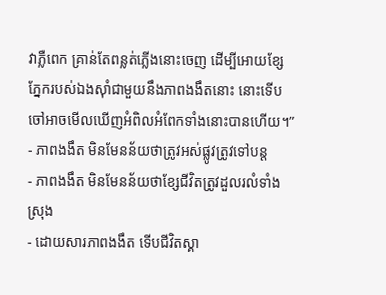វាភ្លឺពេក គ្រាន់តែពន្លត់ភ្លើងនោះចេញ ដើម្បីអោយខ្សែភ្នែករបស់ឯងស៊ាំជាមួយនឹងភាពងងឹតនោះ នោះទើបចៅអាចមើលឃើញអំពិលអំពែកទាំងនោះបានហើយ។”
- ភាពងងឹត មិនមែនន័យថាត្រូវអស់ផ្លូវត្រូវទៅបន្ត
- ភាពងងឹត មិនមែនន័យថាខ្សែជីវិតត្រូវដួលរលំទាំងស្រុង
- ដោយសារភាពងងឹត ទើបជីវិតស្គា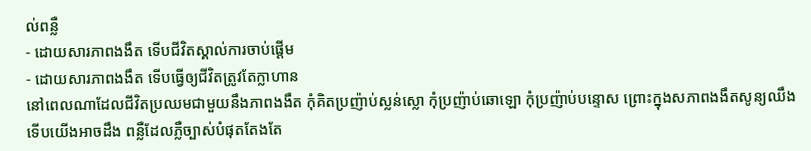ល់ពន្លឺ
- ដោយសារភាពងងឹត ទើបជីវិតស្គាល់ការចាប់ផ្តើម
- ដោយសារភាពងងឹត ទើបធ្វើឲ្យជីវិតត្រូវតែក្លាហាន
នៅពេលណាដែលជីវិតប្រឈមជាមួយនឹងភាពងងឹត កុំគិតប្រញ៉ាប់ស្លន់ស្លោ កុំប្រញ៉ាប់ឆោឡោ កុំប្រញ៉ាប់បន្ទោស ព្រោះក្នុងសភាពងងឹតសូន្យឈឹងទើបយើងអាចដឹង ពន្លឺដែលភ្លឺច្បាស់បំផុតតែងតែ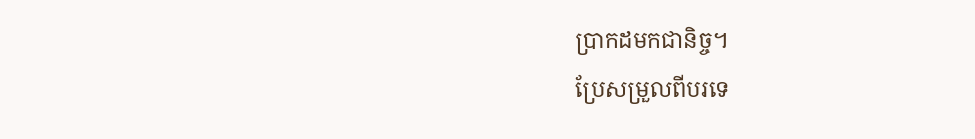ប្រាកដមកជានិច្ច។
ប្រែសម្រួលពីបរទេ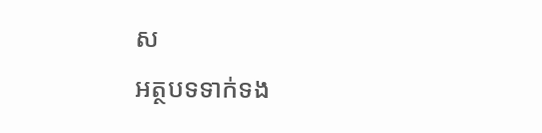ស
អត្ថបទទាក់ទង